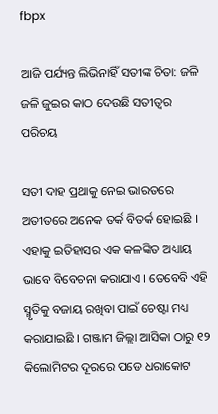fbpx

ଆଜି ପର୍ଯ୍ୟନ୍ତ ଲିଭିନାହିଁ ସତୀଙ୍କ ଚିତା: ଜଳି ଜଳି ଜୁଇର କାଠ ଦେଉଛି ସତୀତ୍ୱର ପରିଚୟ

ସତୀ ଦାହ ପ୍ରଥାକୁ ନେଇ ଭାରତରେ ଅତୀତରେ ଅନେକ ତର୍କ ବିତର୍କ ହୋଇଛି । ଏହାକୁ ଇତିହାସର ଏକ କଳଙ୍କିତ ଅଧ୍ୟାୟ ଭାବେ ବିବେଚନା କରାଯାଏ । ତେବେବି ଏହି ସ୍ମୃତିକୁ ବଜାୟ ରଖିବା ପାଇଁ ଚେଷ୍ଟା ମଧ୍ୟ କରାଯାଇଛି । ଗଞ୍ଜାମ ଜିଲ୍ଲା ଆସିକା ଠାରୁ ୧୨ କିଲୋମିଟର ଦୂରରେ ପଡେ ଧରାକୋଟ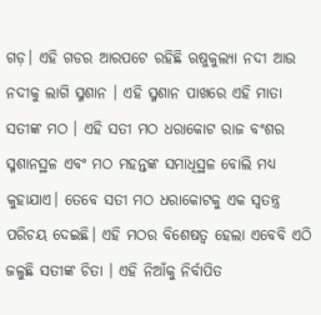ଗଡ଼। ଏହି ଗଡର ଆରପଟେ ରହିଛି ଋଷୁକୁଲ୍ୟା ନଦୀ ଆଉ ନଦୀକୁ ଲାଗି ସ୍ମଶାନ । ଏହି ସ୍ମଶାନ ପାଖରେ ଏହି ମାତା ସତୀଙ୍କ ମଠ । ଏହି ସତୀ ମଠ ଧରାକୋଟ ରାଜ ବଂଶର ସ୍ମଶାନସ୍ଥଳ ଏବଂ ମଠ ମହନ୍ତଙ୍କ ସମାଧିସ୍ଥଳ ବୋଲି ମଧ୍ୟ କୁହାଯାଏ। ତେବେ ସତୀ ମଠ ଧରାକୋଟକୁ ଏକ ସ୍ୱତନ୍ତ୍ର ପରିଚୟ ଦେଇଛି। ଏହି ମଠର ବିଶେଷତ୍ୱ ହେଲା ଏବେବି ଏଠି ଜଳୁଛି ସତୀଙ୍କ ଚିତା । ଏହି ନିଆଁକୁ ନିର୍ବାପିତ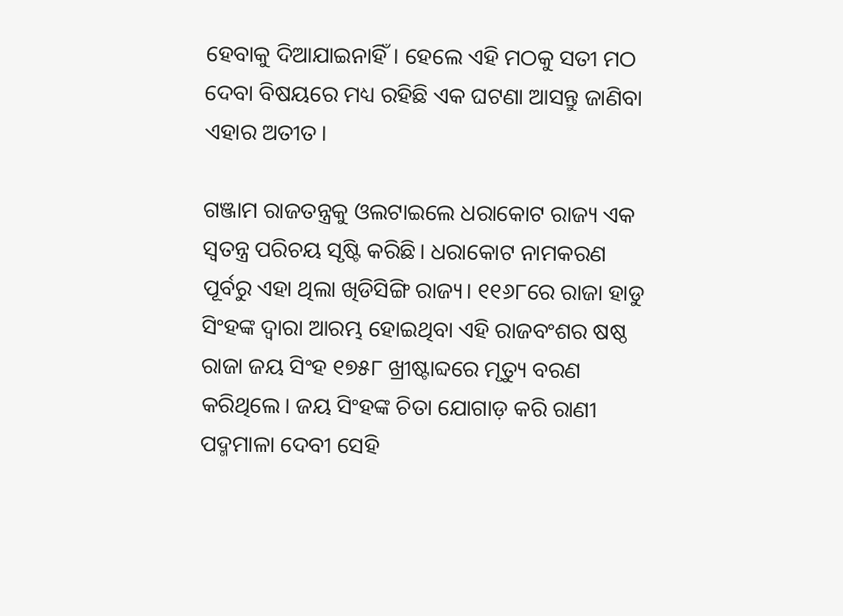ହେବାକୁ ଦିଆଯାଇନାହିଁ। ହେଲେ ଏହି ମଠକୁ ସତୀ ମଠ ଦେବା ବିଷୟରେ ମଧ୍ୟ ରହିଛି ଏକ ଘଟଣା ଆସନ୍ତୁ ଜାଣିବା ଏହାର ଅତୀତ।

ଗଞ୍ଜାମ ରାଜତନ୍ତ୍ରକୁ ଓଲଟାଇଲେ ଧରାକୋଟ ରାଜ୍ୟ ଏକ ସ୍ୱତନ୍ତ୍ର ପରିଚୟ ସୃଷ୍ଟି କରିଛି। ଧରାକୋଟ ନାମକରଣ ପୂର୍ବରୁ ଏହା ଥିଲା ଖିଡିସିଙ୍ଗି ରାଜ୍ୟ। ୧୧୬୮ରେ ରାଜା ହାଡୁ ସିଂହଙ୍କ ଦ୍ୱାରା ଆରମ୍ଭ ହୋଇଥିବା ଏହି ରାଜବଂଶର ଷଷ୍ଠ ରାଜା ଜୟ ସିଂହ ୧୭୫୮ ଖ୍ରୀଷ୍ଟାବ୍ଦରେ ମୃତ୍ୟୁ ବରଣ କରିଥିଲେ। ଜୟ ସିଂହଙ୍କ ଚିତା ଯୋଗାଡ଼ କରି ରାଣୀ ପଦ୍ମମାଳା ଦେବୀ ସେହି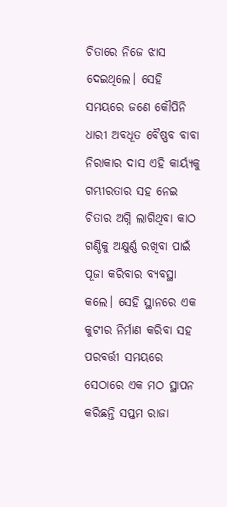ଚିତାରେ ନିଜେ ଝାସ ଦେଇଥିଲେ। ସେହି ସମୟରେ ଜଣେ କୌପିନି ଧାରୀ ଅବଧୂତ ବୈଷ୍ଣବ ବାବା ନିରାକାର ଦାସ ଏହି କାର୍ୟ୍ୟକୁ ଗମ୍ଭୀରତାର ସହ ନେଇ ଚିତାର ଅଗ୍ନି ଲାଗିଥିବା କାଠ ଗଣ୍ଡିକୁ ଅକ୍ଷୁର୍ଣ୍ଣ ରଖିବା ପାଇଁ ପୂଜା କରିବାର ବ୍ୟବସ୍ଥା କଲେ। ସେହି ସ୍ଥାନରେ ଏକ କୁଟୀର ନିର୍ମାଣ କରିବା ସହ ପରବର୍ତ୍ତୀ ସମୟରେ ସେଠାରେ ଏକ ମଠ ସ୍ଥାପନ କରିଛନ୍ତି ସପ୍ତମ ରାଜା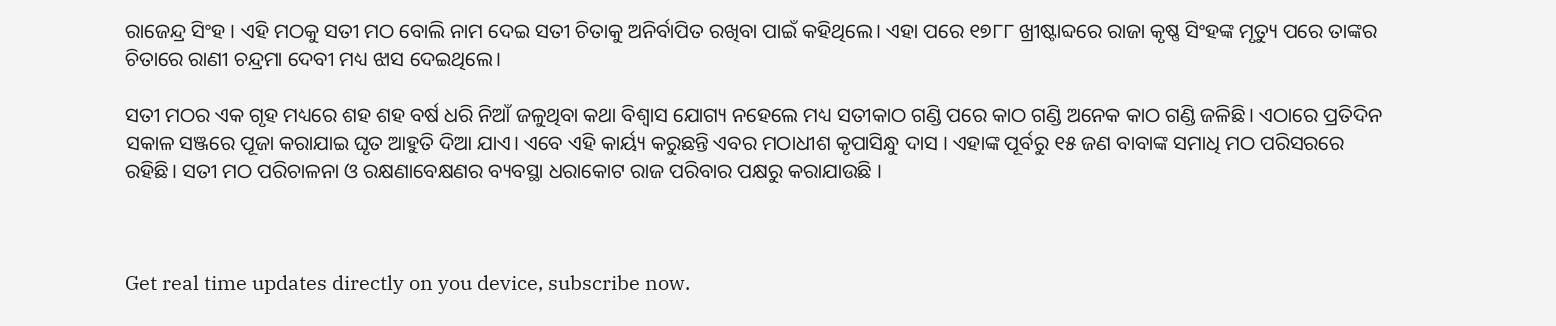ରାଜେନ୍ଦ୍ର ସିଂହ । ଏହି ମଠକୁ ସତୀ ମଠ ବୋଲି ନାମ ଦେଇ ସତୀ ଚିତାକୁ ଅନିର୍ବାପିତ ରଖିବା ପାଇଁ କହିଥିଲେ। ଏହା ପରେ ୧୭୮୮ ଖ୍ରୀଷ୍ଟାବ୍ଦରେ ରାଜା କୃଷ୍ଣ ସିଂହଙ୍କ ମୃତ୍ୟୁ ପରେ ତାଙ୍କର ଚିତାରେ ରାଣୀ ଚନ୍ଦ୍ରମା ଦେବୀ ମଧ୍ୟ ଝାସ ଦେଇଥିଲେ।

ସତୀ ମଠର ଏକ ଗୃହ ମଧ୍ୟରେ ଶହ ଶହ ବର୍ଷ ଧରି ନିଆଁ ଜଳୁଥିବା କଥା ବିଶ୍ୱାସ ଯୋଗ୍ୟ ନହେଲେ ମଧ୍ୟ ସତୀକାଠ ଗଣ୍ଡି ପରେ କାଠ ଗଣ୍ଡି ଅନେକ କାଠ ଗଣ୍ଡି ଜଳିଛି। ଏଠାରେ ପ୍ରତିଦିନ ସକାଳ ସଞ୍ଜରେ ପୂଜା କରାଯାଇ ଘୃତ ଆହୁତି ଦିଆ ଯାଏ। ଏବେ ଏହି କାର୍ୟ୍ୟ କରୁଛନ୍ତି ଏବର ମଠାଧୀଶ କୃପାସିନ୍ଧୁ ଦାସ । ଏହାଙ୍କ ପୂର୍ବରୁ ୧୫ ଜଣ ବାବାଙ୍କ ସମାଧି ମଠ ପରିସରରେ ରହିଛି। ସତୀ ମଠ ପରିଚାଳନା ଓ ରକ୍ଷଣାବେକ୍ଷଣର ବ୍ୟବସ୍ଥା ଧରାକୋଟ ରାଜ ପରିବାର ପକ୍ଷରୁ କରାଯାଉଛି ।



Get real time updates directly on you device, subscribe now.